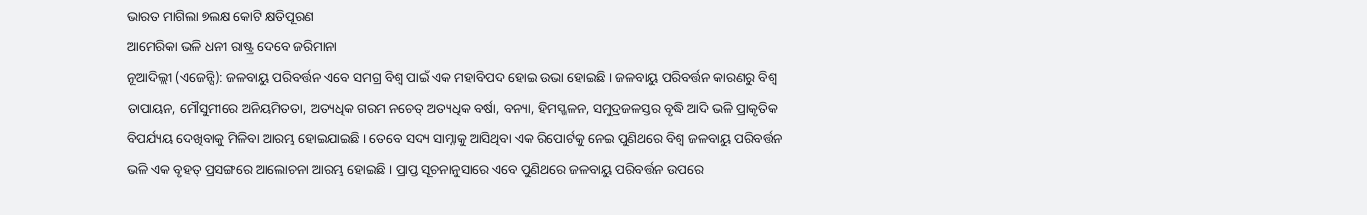ଭାରତ ମାଗିଲା ୭ଲକ୍ଷ କୋଟି କ୍ଷତିପୂରଣ
ଆମେରିକା ଭଳି ଧନୀ ରାଷ୍ଟ୍ର ଦେବେ ଜରିମାନା
ନୂଆଦିଲ୍ଲୀ (ଏଜେନ୍ସି): ଜଳବାୟୁ ପରିବର୍ତ୍ତନ ଏବେ ସମଗ୍ର ବିଶ୍ୱ ପାଇଁ ଏକ ମହାବିପଦ ହୋଇ ଉଭା ହୋଇଛି । ଜଳବାୟୁ ପରିବର୍ତ୍ତନ କାରଣରୁ ବିଶ୍ୱ ତାପାୟନ, ମୌସୁମୀରେ ଅନିୟମିତତା, ଅତ୍ୟଧିକ ଗରମ ନଚେତ୍ ଅତ୍ୟଧିକ ବର୍ଷା, ବନ୍ୟା, ହିମସ୍ଖଳନ, ସମୁଦ୍ରଜଳସ୍ତର ବୃଦ୍ଧି ଆଦି ଭଳି ପ୍ରାକୃତିକ ବିପର୍ଯ୍ୟୟ ଦେଖିବାକୁ ମିଳିବା ଆରମ୍ଭ ହୋଇଯାଇଛି । ତେବେ ସଦ୍ୟ ସାମ୍ନାକୁ ଆସିଥିବା ଏକ ରିପୋର୍ଟକୁ ନେଇ ପୁଣିଥରେ ବିଶ୍ୱ ଜଳବାୟୁ ପରିବର୍ତ୍ତନ ଭଳି ଏକ ବୃହତ୍ ପ୍ରସଙ୍ଗରେ ଆଲୋଚନା ଆରମ୍ଭ ହୋଇଛି । ପ୍ରାପ୍ତ ସୂଚନାନୁସାରେ ଏବେ ପୁଣିଥରେ ଜଳବାୟୁ ପରିବର୍ତ୍ତନ ଉପରେ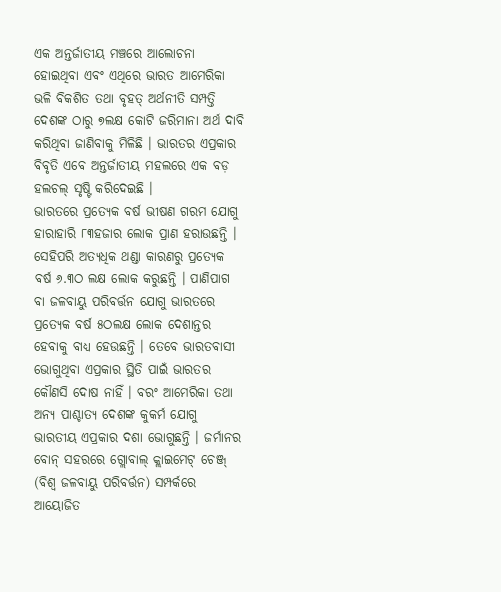ଏକ ଅନ୍ତର୍ଜାତୀୟ ମଞ୍ଚରେ ଆଲୋଚନା ହୋଇଥିବା ଏବଂ ଏଥିରେ ଭାରତ ଆମେରିକା ଭଳି ବିକଶିତ ତଥା ବୃହତ୍ ଅର୍ଥନୀତି ସମ୍ପତ୍ତି ଦେଶଙ୍କ ଠାରୁ ୭ଲକ୍ଷ କୋଟି ଜରିମାନା ଅର୍ଥ ଦାବି କରିଥିବା ଜାଣିବାକୁ ମିଳିଛି । ଭାରତର ଏପ୍ରକାର ବିବୃତି ଏବେ ଅନ୍ତର୍ଜାତୀୟ ମହଲରେ ଏକ ବଡ଼ ହଲଚଲ୍ ସୃଷ୍ଟି କରିଦେଇଛି ।
ଭାରତରେ ପ୍ରତ୍ୟେକ ବର୍ଷ ଭୀଷଣ ଗରମ ଯୋଗୁ ହାରାହାରି ୮୩ହଜାର ଲୋକ ପ୍ରାଣ ହରାଉଛନ୍ତି । ସେହିପରି ଅତ୍ୟଧିକ ଥଣ୍ଡା କାରଣରୁ ପ୍ରତ୍ୟେକ ବର୍ଷ ୬.୩ଠ ଲକ୍ଷ ଲୋକ କରୁଛନ୍ତି । ପାଣିପାଗ ବା ଜଳବାୟୁ ପରିବର୍ତ୍ତନ ଯୋଗୁ ଭାରତରେ ପ୍ରତ୍ୟେକ ବର୍ଷ ୫ଠଲକ୍ଷ ଲୋକ ଦେଶାନ୍ତର ହେବାକୁ ବାଧ୍ୟ ହେଉଛନ୍ତି । ତେବେ ଭାରତବାସୀ ଭୋଗୁଥିବା ଏପ୍ରକାର ସ୍ଥିତି ପାଇଁ ଭାରତର କୌଣସି ଦୋଷ ନାହିଁ । ବରଂ ଆମେରିକା ତଥା ଅନ୍ୟ ପାଶ୍ଚାତ୍ୟ ଦେଶଙ୍କ କୁକର୍ମ ଯୋଗୁ ଭାରତୀୟ ଏପ୍ରକାର ଦଶା ଭୋଗୁଛନ୍ତି । ଜର୍ମାନର ବୋନ୍ ସହରରେ ଗ୍ଲୋବାଲ୍ କ୍ଲାଇମେଟ୍ ଚେଞ୍ଜ୍ (ବିଶ୍ୱ ଜଳବାୟୁ ପରିବର୍ତ୍ତନ) ସମ୍ପର୍କରେ ଆୟୋଜିତ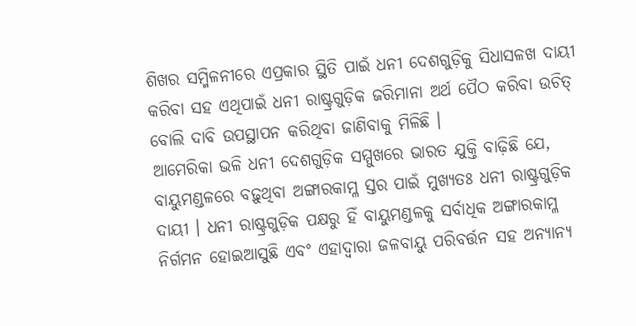ଶିଖର ସମ୍ମିଳନୀରେ ଏପ୍ରକାର ସ୍ଥିତି ପାଇଁ ଧନୀ ଦେଶଗୁଡ଼ିକୁ ସିଧାସଳଖ ଦାୟୀ କରିବା ସହ ଏଥିପାଇଁ ଧନୀ ରାଷ୍ଟ୍ରଗୁଡ଼ିକ ଜରିମାନା ଅର୍ଥ ପୈଠ କରିବା ଉଚିତ୍ ବୋଲି ଦାବି ଉପସ୍ଥାପନ କରିଥିବା ଜାଣିବାକୁ ମିଳିଛି ।
ଆମେରିକା ଭଳି ଧନୀ ଦେଶଗୁଡ଼ିକ ସମ୍ମୁଖରେ ଭାରତ ଯୁକ୍ତି ବାଢ଼ିଛି ଯେ, ବାୟୁମଣ୍ଡଳରେ ବଢ଼ୁଥିବା ଅଙ୍ଗାରକାମ୍ଳ ସ୍ତର ପାଇଁ ମୁଖ୍ୟତଃ ଧନୀ ରାଷ୍ଟ୍ରଗୁଡ଼ିକ ଦାୟୀ । ଧନୀ ରାଷ୍ଟ୍ରଗୁଡ଼ିକ ପକ୍ଷରୁ ହିଁ ବାୟୁମଣ୍ଡଳକୁ ସର୍ବାଧିକ ଅଙ୍ଗାରକାମ୍ଳ ନିର୍ଗମନ ହୋଇଆସୁଛି ଏବଂ ଏହାଦ୍ୱାରା ଜଳବାୟୁ ପରିବର୍ତ୍ତନ ସହ ଅନ୍ୟାନ୍ୟ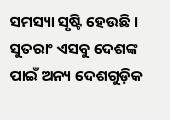ସମସ୍ୟା ସୃଷ୍ଟି ହେଉଛି । ସୁତରାଂ ଏସବୁ ଦେଶଙ୍କ ପାଇଁ ଅନ୍ୟ ଦେଶଗୁଡ଼ିକ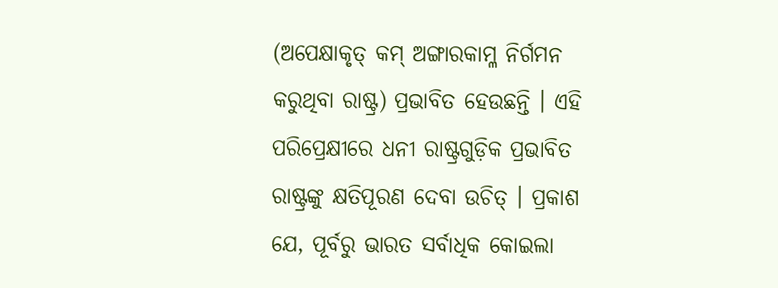(ଅପେକ୍ଷାକୃତ୍ କମ୍ ଅଙ୍ଗାରକାମ୍ଳ ନିର୍ଗମନ କରୁଥିବା ରାଷ୍ଟ୍ର) ପ୍ରଭାବିତ ହେଉଛନ୍ତି । ଏହି ପରିପ୍ରେକ୍ଷୀରେ ଧନୀ ରାଷ୍ଟ୍ରଗୁଡ଼ିକ ପ୍ରଭାବିତ ରାଷ୍ଟ୍ରଙ୍କୁ କ୍ଷତିପୂରଣ ଦେବା ଉଚିତ୍ । ପ୍ରକାଶ ଯେ, ପୂର୍ବରୁ ଭାରତ ସର୍ବାଧିକ କୋଇଲା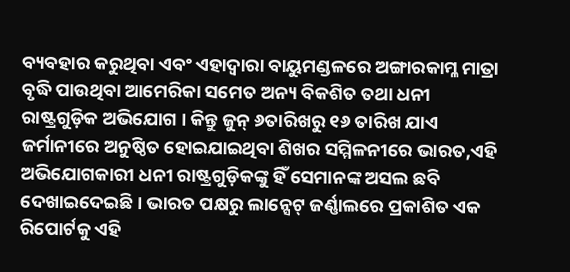ବ୍ୟବହାର କରୁଥିବା ଏବଂ ଏହାଦ୍ୱାରା ବାୟୁମଣ୍ଡଳରେ ଅଙ୍ଗାରକାମ୍ଳ ମାତ୍ରା ବୃଦ୍ଧି ପାଉଥିବା ଆମେରିକା ସମେତ ଅନ୍ୟ ବିକଶିତ ତଥା ଧନୀ ରାଷ୍ଟ୍ରଗୁଡ଼ିକ ଅଭିଯୋଗ । କିନ୍ତୁ ଜୁନ୍ ୬ତାରିଖରୁ ୧୬ ତାରିଖ ଯାଏ ଜର୍ମାନୀରେ ଅନୁଷ୍ଠିତ ହୋଇଯାଇଥିବା ଶିଖର ସମ୍ମିଳନୀରେ ଭାରତ,ଏହି ଅଭିଯୋଗକାରୀ ଧନୀ ରାଷ୍ଟ୍ରଗୁଡ଼ିକଙ୍କୁ ହିଁ ସେମାନଙ୍କ ଅସଲ ଛବି ଦେଖାଇଦେଇଛି । ଭାରତ ପକ୍ଷରୁ ଲାନ୍ସେଟ୍ ଜର୍ଣ୍ଣାଲରେ ପ୍ରକାଶିତ ଏକ ରିପୋର୍ଟକୁ ଏହି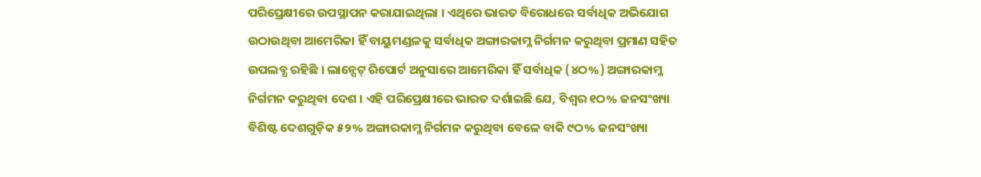ପରିପ୍ରେକ୍ଷୀରେ ଉପସ୍ଥାପନ କରାଯାଇଥିଲା । ଏଥିରେ ଭାରତ ବିରୋଧରେ ସର୍ବାଧିକ ଅଭିଯୋଗ ଉଠାଉଥିବା ଆମେରିକା ହିଁ ବାୟୁମଣ୍ଡଳକୁ ସର୍ବାଧିକ ଅଙ୍ଗାରକାମ୍ଳ ନିର୍ଗମନ କରୁଥିବା ପ୍ରମାଣ ସହିତ ଉପଲବ୍ଧ ରହିଛି । ଲାନ୍ସେଟ୍ ରିପୋର୍ଟ ଅନୁସାରେ ଆମେରିକା ହିଁ ସର୍ବାଧିକ (୪ଠ%) ଅଙ୍ଗାରକାମ୍ଳ ନିର୍ଗମନ କରୁଥିବା ଦେଶ । ଏହି ପରିପ୍ରେକ୍ଷୀରେ ଭାରତ ଦର୍ଶାଇଛି ଯେ, ବିଶ୍ୱର ୧ଠ% ଜନସଂଖ୍ୟା ବିଶିଷ୍ଟ ଦେଶଗୁଡ଼ିକ ୫୨% ଅଙ୍ଗାରକାମ୍ଳ ନିର୍ଗମନ କରୁଥିବା ବେଳେ ବାକି ୯ଠ% ଜନସଂଖ୍ୟା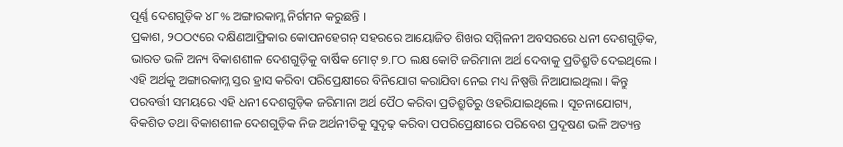ପୂର୍ଣ୍ଣ ଦେଶଗୁଡ଼ିକ ୪୮% ଅଙ୍ଗାରକାମ୍ଳ ନିର୍ଗମନ କରୁଛନ୍ତି ।
ପ୍ରକାଶ, ୨ଠଠ୯ରେ ଦକ୍ଷିଣଆଫ୍ରିକାର କୋପନହେଗନ୍ ସହରରେ ଆୟୋଜିତ ଶିଖର ସମ୍ମିଳନୀ ଅବସରରେ ଧନୀ ଦେଶଗୁଡ଼ିକ, ଭାରତ ଭଳି ଅନ୍ୟ ବିକାଶଶୀଳ ଦେଶଗୁଡ଼ିକୁ ବାର୍ଷିକ ମୋଟ୍ ୭.୮ଠ ଲକ୍ଷ କୋଟି ଜରିମାନା ଅର୍ଥ ଦେବାକୁ ପ୍ରତିଶ୍ରୁତି ଦେଇଥିଲେ । ଏହି ଅର୍ଥକୁ ଅଙ୍ଗାରକାମ୍ଳ ସ୍ତର ହ୍ରାସ କରିବା ପରିପ୍ରେକ୍ଷୀରେ ବିନିଯୋଗ କରାଯିବା ନେଇ ମଧ୍ୟ ନିଷ୍ପତ୍ତି ନିଆଯାଇଥିଲା । କିନ୍ତୁ ପରବର୍ତ୍ତୀ ସମୟରେ ଏହି ଧନୀ ଦେଶଗୁଡ଼ିକ ଜରିମାନା ଅର୍ଥ ପୈଠ କରିବା ପ୍ରତିଶ୍ରୁତିରୁ ଓହରିଯାଇଥିଲେ । ସୂଚନାଯୋଗ୍ୟ, ବିକଶିତ ତଥା ବିକାଶଶୀଳ ଦେଶଗୁଡ଼ିକ ନିଜ ଅର୍ଥନୀତିକୁ ସୁଦୃଢ଼ କରିବା ପପରିପ୍ରେକ୍ଷୀରେ ପରିବେଶ ପ୍ରଦୂଷଣ ଭଳି ଅତ୍ୟନ୍ତ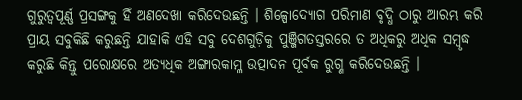ଗୁରୁତ୍ୱପୂର୍ଣ୍ଣ ପ୍ରସଙ୍ଗକୁ ହିଁ ଅଣଦେଖା କରିଦେଉଛନ୍ତି । ଶିଳ୍ପୋଦ୍ୟୋଗ ପରିମାଣ ବୃଦ୍ଧି ଠାରୁ ଆରମ୍ଭ କରି ପ୍ରାୟ ସବୁକିଛି କରୁଛନ୍ତି ଯାହାକି ଏହି ସବୁ ଦେଶଗୁଡ଼ିକୁ ପୁଞ୍ଜିଗତସ୍ତରରେ ତ ଅଧିକରୁ ଅଧିକ ସମ୍ବୃଦ୍ଧ କରୁଛି କିନ୍ତୁ ପରୋକ୍ଷରେ ଅତ୍ୟଧିକ ଅଙ୍ଗାରକାମ୍ଳ ଉତ୍ପାଦନ ପୂର୍ବକ ରୁଗ୍ଣ କରିଦେଉଛନ୍ତି ।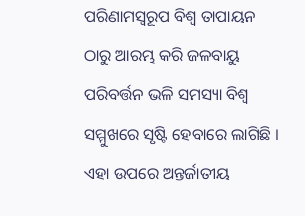ପରିଣାମସ୍ୱରୂପ ବିଶ୍ୱ ତାପାୟନ ଠାରୁ ଆରମ୍ଭ କରି ଜଳବାୟୁ ପରିବର୍ତ୍ତନ ଭଳି ସମସ୍ୟା ବିଶ୍ୱ ସମ୍ମୁଖରେ ସୃଷ୍ଟି ହେବାରେ ଲାଗିଛି । ଏହା ଉପରେ ଅନ୍ତର୍ଜାତୀୟ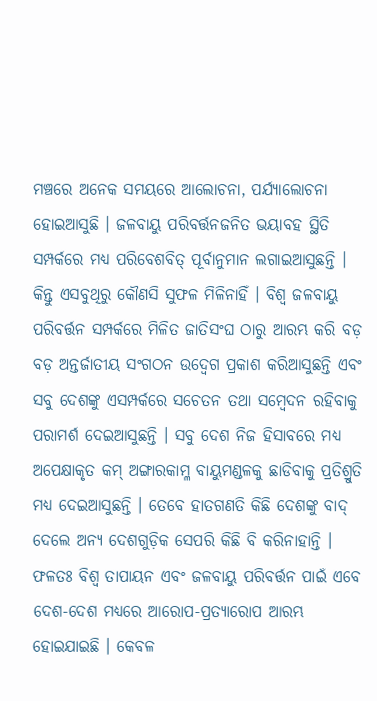ମଞ୍ଚରେ ଅନେକ ସମୟରେ ଆଲୋଚନା, ପର୍ଯ୍ୟାଲୋଚନା ହୋଇଆସୁଛି । ଜଳବାୟୁ ପରିବର୍ତ୍ତନଜନିତ ଭୟାବହ ସ୍ଥିତି ସମ୍ପର୍କରେ ମଧ୍ୟ ପରିବେଶବିତ୍ ପୂର୍ବାନୁମାନ ଲଗାଇଆସୁଛନ୍ତି । କିନ୍ତୁ ଏସବୁଥିରୁ କୌଣସି ସୁଫଳ ମିଳିନାହିଁ । ବିଶ୍ୱ ଜଳବାୟୁ ପରିବର୍ତ୍ତନ ସମ୍ପର୍କରେ ମିଳିତ ଜାତିସଂଘ ଠାରୁ ଆରମ୍ଭ କରି ବଡ଼ ବଡ଼ ଅନ୍ତର୍ଜାତୀୟ ସଂଗଠନ ଉଦ୍ବେଗ ପ୍ରକାଶ କରିଆସୁଛନ୍ତି ଏବଂ ସବୁ ଦେଶଙ୍କୁ ଏସମ୍ପର୍କରେ ସଚେତନ ତଥା ସମ୍ବେଦନ ରହିବାକୁ ପରାମର୍ଶ ଦେଇଆସୁଛନ୍ତି । ସବୁ ଦେଶ ନିଜ ହିସାବରେ ମଧ୍ୟ ଅପେକ୍ଷାକୃତ କମ୍ ଅଙ୍ଗାରକାମ୍ଳ ବାୟୁମଣ୍ଡଳକୁ ଛାଡିବାକୁ ପ୍ରତିଶ୍ରୁତି ମଧ୍ୟ ଦେଇଆସୁଛନ୍ତି । ତେବେ ହାତଗଣତି କିଛି ଦେଶଙ୍କୁ ବାଦ୍ ଦେଲେ ଅନ୍ୟ ଦେଶଗୁଡ଼ିକ ସେପରି କିଛି ବି କରିନାହାନ୍ତି । ଫଳତଃ ବିଶ୍ୱ ତାପାୟନ ଏବଂ ଜଳବାୟୁ ପରିବର୍ତ୍ତନ ପାଇଁ ଏବେ ଦେଶ-ଦେଶ ମଧ୍ୟରେ ଆରୋପ-ପ୍ରତ୍ୟାରୋପ ଆରମ୍ଭ ହୋଇଯାଇଛି । କେବଳ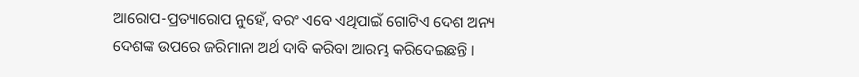ଆରୋପ-ପ୍ରତ୍ୟାରୋପ ନୁହେଁ, ବରଂ ଏବେ ଏଥିପାଇଁ ଗୋଟିଏ ଦେଶ ଅନ୍ୟ ଦେଶଙ୍କ ଉପରେ ଜରିମାନା ଅର୍ଥ ଦାବି କରିବା ଆରମ୍ଭ କରିଦେଇଛନ୍ତି ।